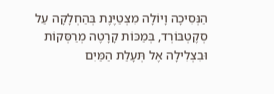הַנְּסִיכָה וָיוֹלָה מִצְטַיֶּנֶת בְּהַחְלָקָה עַל סְקֶטְבּוֹרְד, בְּמַכּוֹת קָרָטֶה מְרַסְּקוֹת וּבִצְלִילָה אֶל תְּעָלַת הַמַּיִם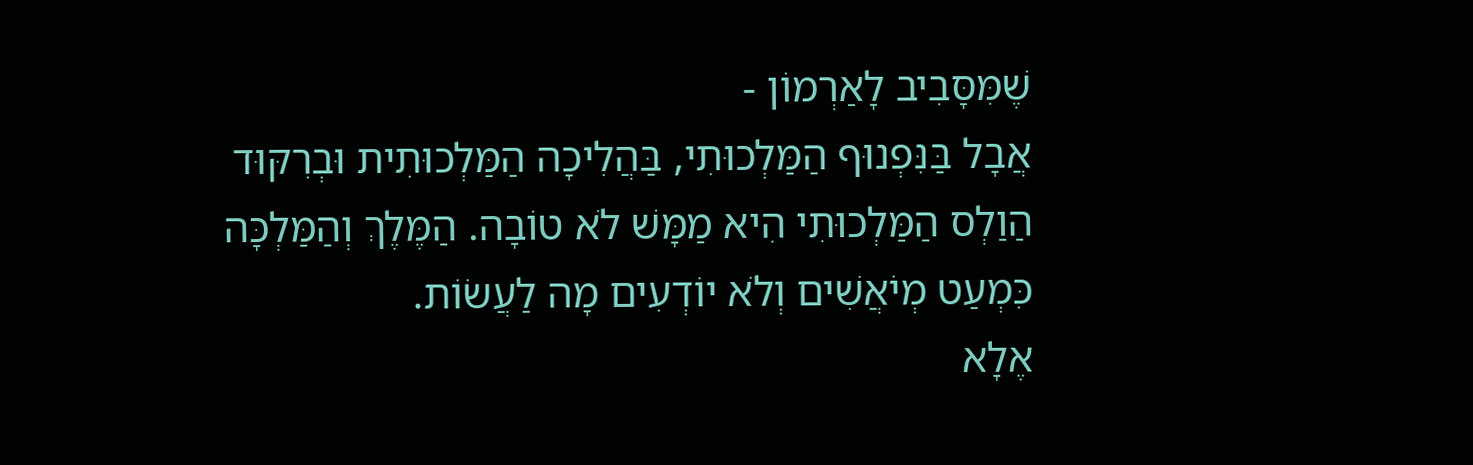שֶׁמִּסָּבִיב לָאַרְמוֹן -
אֲבָל בַּנִּפְנוּף הַמַּלְכוּתִי, בַּהֲלִיכָה הַמַּלְכוּתִית וּבְרִקּוּד הַוַלְס הַמַּלְכוּתִי הִיא מַמָּשׁ לֹא טוֹבָה. הַמֶּלֶךְ וְהַמַּלְכָּה כִּמְעַט מְיֹאֲשִׁים וְלֹא יוֹדְעִים מָה לַעֲשׂוֹת.
אֶלָא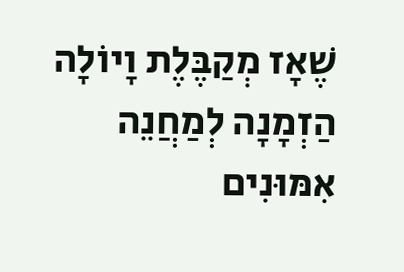שֶׁאָז מְקַבֶּלֶת וָיוֹלָה הַזְמָנָה לְמַחֲנֵה אִמּוּנִים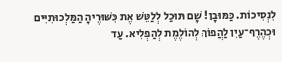לִנְסִיכוֹת. כַּמּוּבָן! שָׁם תּוּכַל לְלַטֵּשׁ אֶת כִּשּׁוּרֶיהָ הַמַּלְכוּתִיִּים וּכְהֶרֶף־עַיִן לַהֲפוֹךְ לְהוֹלֶמֶת לְהַפְלִיא. עַד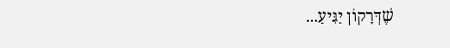שֶׁדְּרָקוֹן יַגִּיעַ...